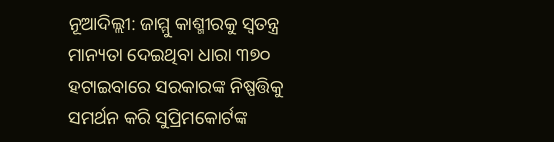ନୂଆଦିଲ୍ଲୀ: ଜାମ୍ମୁ କାଶ୍ମୀରକୁ ସ୍ୱତନ୍ତ୍ର ମାନ୍ୟତା ଦେଇଥିବା ଧାରା ୩୭୦ ହଟାଇବାରେ ସରକାରଙ୍କ ନିଷ୍ପତ୍ତିକୁ ସମର୍ଥନ କରି ସୁପ୍ରିମକୋର୍ଟଙ୍କ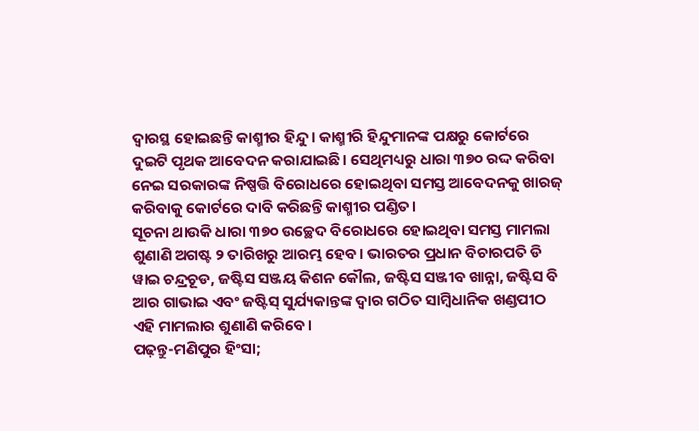ଦ୍ୱାରସ୍ଥ ହୋଇଛନ୍ତି କାଶ୍ମୀର ହିନ୍ଦୁ। କାଶ୍ମୀରି ହିନ୍ଦୁମାନଙ୍କ ପକ୍ଷରୁ କୋର୍ଟରେ ଦୁଇଟି ପୃଥକ ଆବେଦନ କରାଯାଇଛି। ସେଥିମଧ୍ୟରୁ ଧାରା ୩୭୦ ରଦ୍ଦ କରିବା ନେଇ ସରକାରଙ୍କ ନିଷ୍ପତ୍ତି ବିରୋଧରେ ହୋଇଥିବା ସମସ୍ତ ଆବେଦନକୁ ଖାରଜ୍ କରିବାକୁ କୋର୍ଟରେ ଦାବି କରିଛନ୍ତି କାଶ୍ମୀର ପଣ୍ଡିତ।
ସୂଚନା ଥାଉକି ଧାରା ୩୭୦ ଉଚ୍ଛେଦ ବିରୋଧରେ ହୋଇଥିବା ସମସ୍ତ ମାମଲା ଶୁଣାଣି ଅଗଷ୍ଟ ୨ ତାରିଖରୁ ଆରମ୍ଭ ହେବ। ଭାରତର ପ୍ରଧାନ ବିଚାରପତି ଡି ୱାଇ ଚନ୍ଦ୍ରଚୂଡ, ଜଷ୍ଟିସ ସଞ୍ଜୟ କିଶନ କୌଲ, ଜଷ୍ଟିସ ସଞ୍ଜୀବ ଖାନ୍ନା, ଜଷ୍ଟିସ ବି ଆର ଗାଭାଇ ଏବଂ ଜଷ୍ଟିସ୍ ସୁର୍ଯ୍ୟକାନ୍ତଙ୍କ ଦ୍ୱାର ଗଠିତ ସାମ୍ବିଧାନିକ ଖଣ୍ଡପୀଠ ଏହି ମାମଲାର ଶୁଣାଣି କରିବେ।
ପଢ଼ନ୍ତୁ-ମଣିପୁର ହିଂସା;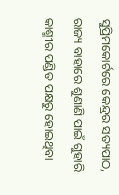ସୁପ୍ରିମକୋର୍ଟରେ କେନ୍ଦ୍ରର ସତ୍ୟପାଠ, ରାଜ୍ୟ ବାହାରେ ଶୁଣାଣି ପାଇଁ ଗୁହାରି
କାଶ୍ମୀର ପଣ୍ଡିତ ପକ୍ଷରୁ ହୋଇଥିବା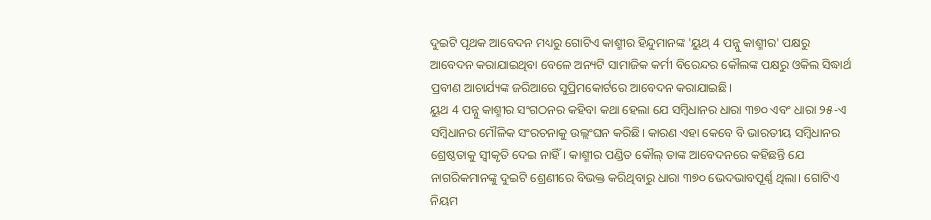ଦୁଇଟି ପୃଥକ ଆବେଦନ ମଧ୍ୟରୁ ଗୋଟିଏ କାଶ୍ମୀର ହିନ୍ଦୁମାନଙ୍କ 'ୟୁଥ୍ 4 ପନ୍ନୁ କାଶ୍ମୀର' ପକ୍ଷରୁ ଆବେଦନ କରାଯାଇଥିବା ବେଳେ ଅନ୍ୟଟି ସାମାଜିକ କର୍ମୀ ବିରେନ୍ଦର କୌଲଙ୍କ ପକ୍ଷରୁ ଓକିଲ ସିଦ୍ଧାର୍ଥ ପ୍ରବୀଣ ଆଚାର୍ଯ୍ୟଙ୍କ ଜରିଆରେ ସୁପ୍ରିମକୋର୍ଟରେ ଆବେଦନ କରାଯାଇଛି।
ୟୁଥ 4 ପନ୍ନୁ କାଶ୍ମୀର ସଂଗଠନର କହିବା କଥା ହେଲା ଯେ ସମ୍ବିଧାନର ଧାରା ୩୭୦ ଏବଂ ଧାରା ୨୫-ଏ ସମ୍ବିଧାନର ମୌଳିକ ସଂରଚନାକୁ ଉଲ୍ଲଂଘନ କରିଛି। କାରଣ ଏହା କେବେ ବି ଭାରତୀୟ ସମ୍ବିଧାନର ଶ୍ରେଷ୍ଠତାକୁ ସ୍ୱୀକୃତି ଦେଇ ନାହିଁ। କାଶ୍ମୀର ପଣ୍ଡିତ କୌଲ୍ ତାଙ୍କ ଆବେଦନରେ କହିଛନ୍ତି ଯେ ନାଗରିକମାନଙ୍କୁ ଦୁଇଟି ଶ୍ରେଣୀରେ ବିଭକ୍ତ କରିଥିବାରୁ ଧାରା ୩୭୦ ଭେଦଭାବପୂର୍ଣ୍ଣ ଥିଲା। ଗୋଟିଏ ନିୟମ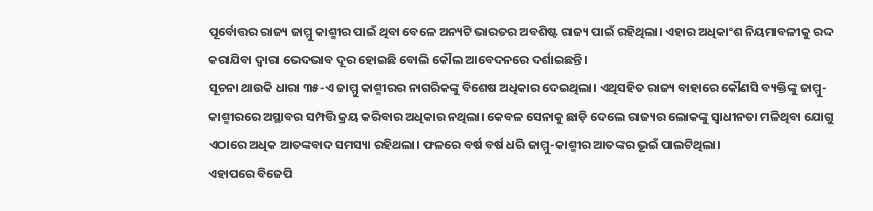ପୂର୍ବୋତ୍ତର ରାଜ୍ୟ ଜାମ୍ମୁ କାଶ୍ମୀର ପାଇଁ ଥିବା ବେଳେ ଅନ୍ୟଟି ଭାରତର ଅବଶିଷ୍ଟ ରାଜ୍ୟ ପାଇଁ ରହିଥିଲା। ଏହାର ଅଧିକାଂଶ ନିୟମାବଳୀକୁ ରଦ୍ଦ କରାଯିବା ଦ୍ୱାରା ଭେଦଭାବ ଦୂର ହୋଇଛି ବୋଲି କୌଲ ଆବେଦନରେ ଦର୍ଶାଇଛନ୍ତି।
ସୂଚନା ଥାଉକି ଧାରା ୩୫-ଏ ଜାମ୍ମୁ କାଶ୍ମୀରର ନାଗରିକଙ୍କୁ ବିଶେଷ ଅଧିକାର ଦେଇଥିଲା। ଏଥିସହିତ ରାଜ୍ୟ ବାହାରେ କୌଣସି ବ୍ୟକ୍ତିଙ୍କୁ ଜାମ୍ମୁ-କାଶ୍ମୀରରେ ଅସ୍ଥାବର ସମ୍ପତ୍ତି କ୍ରୟ କରିବାର ଅଧିକାର ନଥିଲା। କେବଳ ସେନାକୁ ଛାଡ଼ି ଦେଲେ ରାଜ୍ୟର ଲୋକଙ୍କୁ ସ୍ୱାଧୀନତା ମଳିଥିବା ଯୋଗୁ ଏଠାରେ ଅଧିକ ଆତଙ୍କବାଦ ସମସ୍ୟା ରହିଥଲା। ଫଳରେ ବର୍ଷ ବର୍ଷ ଧରି ଜାମ୍ମୁ-କାଶ୍ମୀର ଆତଙ୍କର ଭୂଇଁ ପାଲଟିଥିଲା।
ଏହାପରେ ବିଜେପି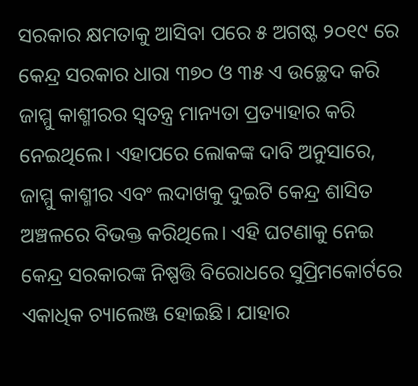ସରକାର କ୍ଷମତାକୁ ଆସିବା ପରେ ୫ ଅଗଷ୍ଟ ୨୦୧୯ ରେ କେନ୍ଦ୍ର ସରକାର ଧାରା ୩୭୦ ଓ ୩୫ ଏ ଉଚ୍ଛେଦ କରି ଜାମ୍ମୁ କାଶ୍ମୀରର ସ୍ୱତନ୍ତ୍ର ମାନ୍ୟତା ପ୍ରତ୍ୟାହାର କରି ନେଇଥିଲେ। ଏହାପରେ ଲୋକଙ୍କ ଦାବି ଅନୁସାରେ, ଜାମ୍ମୁ କାଶ୍ମୀର ଏବଂ ଲଦାଖକୁ ଦୁଇଟି କେନ୍ଦ୍ର ଶାସିତ ଅଞ୍ଚଳରେ ବିଭକ୍ତ କରିଥିଲେ। ଏହି ଘଟଣାକୁ ନେଇ କେନ୍ଦ୍ର ସରକାରଙ୍କ ନିଷ୍ପତ୍ତି ବିରୋଧରେ ସୁପ୍ରିମକୋର୍ଟରେ ଏକାଧିକ ଚ୍ୟାଲେଞ୍ଜ ହୋଇଛି। ଯାହାର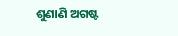ଶୁଣାଣି ଅଗଷ୍ଟ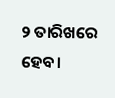୨ ତାରିଖରେ ହେବ।